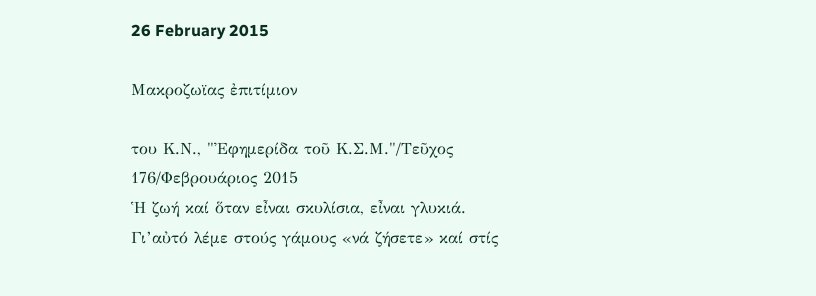26 February 2015

Μακροζωϊας ἐπιτίμιον

του Κ.Ν., "Ἐφημερίδα τοῦ Κ.Σ.Μ."/Τεῦχος 176/Φεβρουάριος 2015
Ἡ ζωή καί ὅταν εἶναι σκυλίσια, εἶναι γλυκιά. Γι’αὐτό λέμε στούς γάμους «νά ζήσετε» καί στίς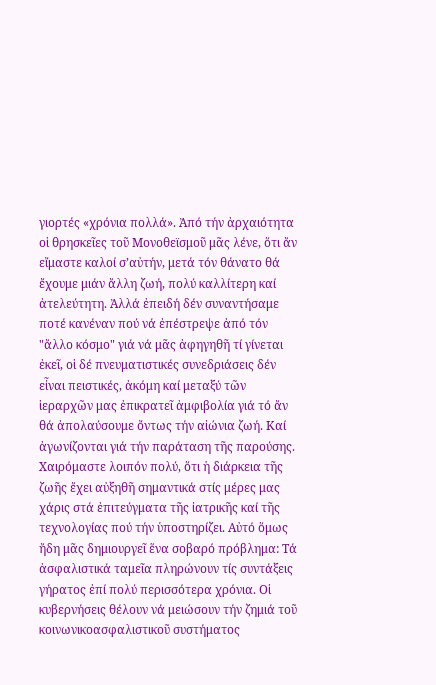γιορτές «χρόνια πολλά». Ἀπό τήν ἀρχαιότητα οἱ θρησκεῖες τοῦ Μονοθεϊσμοῦ μᾶς λένε, ὅτι ἄν εἴμαστε καλοί σ’αὐτήν, μετά τόν θάνατο θά ἔχουμε μιάν ἄλλη ζωή, πολύ καλλίτερη καί ἀτελεύτητη. Ἀλλά ἐπειδή δέν συναντήσαμε ποτέ κανέναν πού νά ἐπέστρεψε ἀπό τόν "ἄλλο κόσμο" γιά νά μᾶς ἀφηγηθῆ τί γίνεται ἐκεῖ, οἱ δέ πνευματιστικές συνεδριάσεις δέν εἶναι πειστικές, ἀκόμη καί μεταξύ τῶν ἱεραρχῶν μας ἐπικρατεῖ ἀμφιβολία γιά τό ἄν θά ἀπολαύσουμε ὄντως τήν αἰώνια ζωή. Καί ἀγωνίζονται γιά τήν παράταση τῆς παρούσης.
Χαιρόμαστε λοιπόν πολύ, ὅτι ἡ διάρκεια τῆς ζωῆς ἔχει αὐξηθῆ σημαντικά στίς μέρες μας χάρις στά ἐπιτεύγματα τῆς ἰατρικῆς καί τῆς τεχνολογίας πού τήν ὑποστηρίζει. Αὐτό ὅμως ἤδη μᾶς δημιουργεῖ ἕνα σοβαρό πρόβλημα: Τά ἀσφαλιστικά ταμεῖα πληρώνουν τίς συντάξεις γήρατος ἐπί πολύ περισσότερα χρόνια. Οἱ κυβερνήσεις θέλουν νά μειώσουν τήν ζημιά τοῦ κοινωνικοασφαλιστικοῦ συστήματος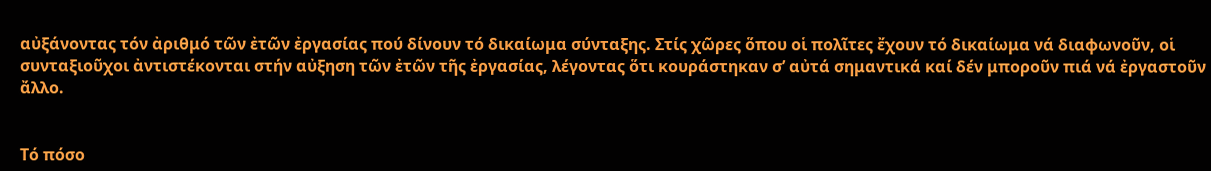αὐξάνοντας τόν ἀριθμό τῶν ἐτῶν ἐργασίας πού δίνουν τό δικαίωμα σύνταξης. Στίς χῶρες ὅπου οἱ πολῖτες ἔχουν τό δικαίωμα νά διαφωνοῦν, οἱ συνταξιοῦχοι ἀντιστέκονται στήν αὐξηση τῶν ἐτῶν τῆς ἐργασίας, λέγοντας ὅτι κουράστηκαν σ’ αὐτά σημαντικά καί δέν μποροῦν πιά νά ἐργαστοῦν ἄλλο.


Τό πόσο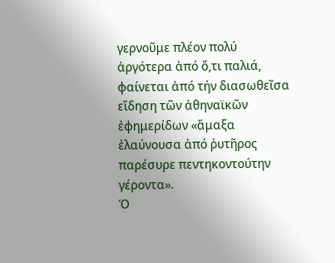γερνοῦμε πλέον πολύ ἀργότερα ἀπό ὅ,τι παλιά, φαίνεται ἀπό τήν διασωθεῖσα εἴδηση τῶν ἀθηναϊκῶν ἐφημερίδων «ἅμαξα ἐλαύνουσα ἀπό ῥυτῆρος παρέσυρε πεντηκοντούτην γέροντα».
Ὁ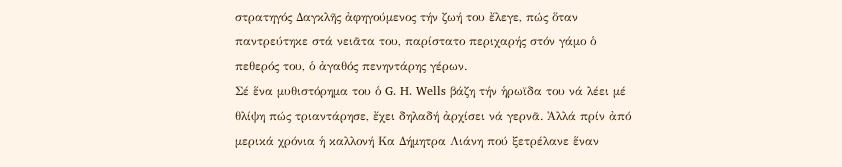στρατηγός Δαγκλῆς ἀφηγούμενος τήν ζωή του ἔλεγε, πώς ὅταν παντρεύτηκε στά νειᾶτα του, παρίστατο περιχαρής στόν γάμο ὁ πεθερός του, ὁ ἀγαθός πενηντάρης γέρων.
Σέ ἕνα μυθιστόρημα του ὁ G. H. Wells βάζη τήν ἡρωϊδα του νά λέει μέ θλίψη πώς τριαντάρησε, ἔχει δηλαδή ἀρχίσει νά γερνᾶ. Ἀλλά πρίν ἀπό μερικά χρόνια ἡ καλλονή Κα Δήμητρα Λιάνη πού ξετρέλανε ἕναν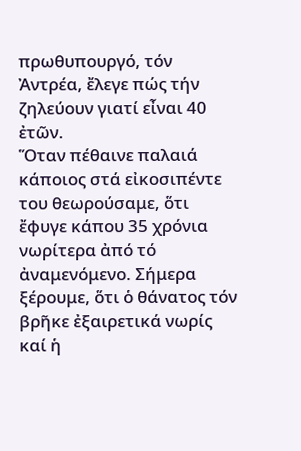πρωθυπουργό, τόν Ἀντρέα, ἔλεγε πώς τήν ζηλεύουν γιατί εἶναι 40 ἐτῶν.
Ὅταν πέθαινε παλαιά κάποιος στά εἰκοσιπέντε του θεωρούσαμε, ὅτι ἔφυγε κάπου 35 χρόνια νωρίτερα ἀπό τό ἀναμενόμενο. Σήμερα ξέρουμε, ὅτι ὁ θάνατος τόν βρῆκε ἐξαιρετικά νωρίς καί ἡ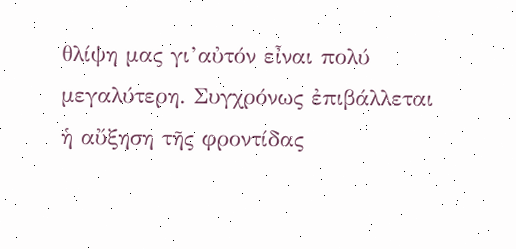θλίψη μας γι’αὐτόν εἶναι πολύ μεγαλύτερη. Συγχρόνως ἐπιβάλλεται ἡ αὔξηση τῆς φροντίδας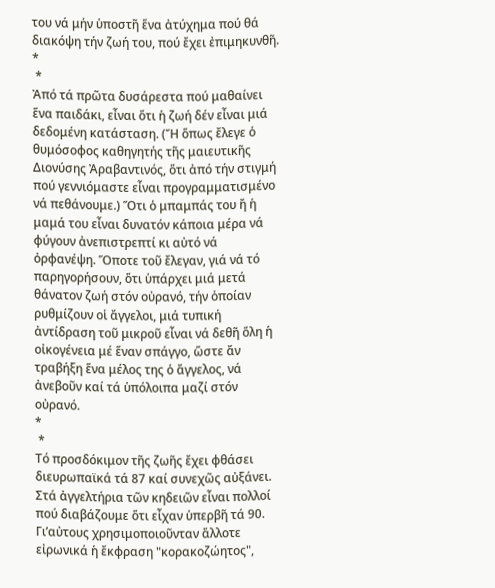του νά μήν ὑποστῆ ἕνα ἀτύχημα πού θά διακόψη τήν ζωή του, πού ἔχει ἐπιμηκυνθῆ.
*
 *
Ἀπό τά πρῶτα δυσάρεστα πού μαθαίνει ἕνα παιδάκι, εἶναι ὅτι ἡ ζωή δέν εἶναι μιά δεδομένη κατάσταση. (Ἤ ὅπως ἔλεγε ὁ θυμόσοφος καθηγητής τῆς μαιευτικῆς Διονύσης Ἀραβαντινός, ὅτι ἀπό τήν στιγμή πού γεννιόμαστε εἶναι προγραμματισμένο νά πεθάνουμε.) Ὅτι ὁ μπαμπάς του ἤ ἡ μαμά του εἶναι δυνατόν κάποια μέρα νά φύγουν ἀνεπιστρεπτί κι αὐτό νά ὀρφανέψη. Ὅποτε τοῦ ἔλεγαν, γιά νά τό παρηγορήσουν, ὅτι ὑπάρχει μιά μετά θάνατον ζωή στόν οὐρανό, τήν ὁποίαν ρυθμίζουν οἱ ἄγγελοι, μιά τυπική ἀντίδραση τοῦ μικροῦ εἶναι νά δεθῆ ὅλη ἡ οἰκογένεια μέ ἕναν σπάγγο, ὥστε ἄν τραβήξη ἕνα μέλος της ὁ ἄγγελος, νά ἀνεβοῦν καί τά ὑπόλοιπα μαζί στόν οὐρανό.
*
 *
Τό προσδόκιμον τῆς ζωῆς ἔχει φθάσει διευρωπαϊκά τά 87 καί συνεχῶς αὐξάνει. Στά ἀγγελτήρια τῶν κηδειῶν εἶναι πολλοί πού διαβάζουμε ὅτι εἶχαν ὑπερβῆ τά 90. Γι’αὐτους χρησιμοποιοῦνταν ἄλλοτε εἰρωνικά ἡ ἔκφραση "κορακοζώητος",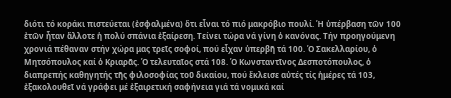διότι τό κοράκι πιστεύεται (ἐσφαλμένα) ὅτι εἶναι τό πιό μακρόβιο πουλί. Ἡ ὑπέρβαση τῶν 100 ἐτῶν ἦταν ἄλλοτε ἡ πολύ σπάνια ἐξαίρεση. Τείνει τώρα νά γίνη ὁ κανόνας. Τήν προηγούμενη χρονιά πέθαναν στήν χώρα μας τρεῖς σοφοί, πού εἶχαν ὑπερβῆ τά 100. Ὁ Σακελλαρίου, ὁ Μητσόπουλος καί ὁ Κριαρᾶς. Ὁ τελευταῖος στά 108. Ὁ Κωνσταντῖνος Δεσποτόπουλος, ὁ διαπρεπής καθηγητής τῆς φιλοσοφίας τοῦ δικαίου, πού ἔκλεισε αὐτές τίς ἡμέρες τά 103, ἐξακολουθεῖ νά γράφει μέ ἐξαιρετική σαφήνεια γιά τά νομικά καί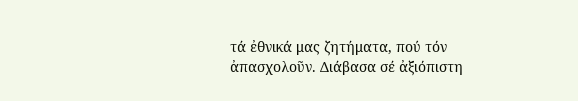τά ἐθνικά μας ζητήματα, πού τόν ἀπασχολοῦν. Διάβασα σέ ἀξιόπιστη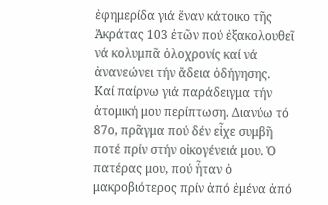ἐφημερίδα γιά ἕναν κάτοικο τῆς Ἀκράτας 103 ἐτῶν πού ἐξακολουθεῖ νά κολυμπᾶ ὁλοχρονίς καί νά ἀνανεώνει τήν ἄδεια ὁδήγησης.
Καί παίρνω γιά παράδειγμα τήν ἀτομική μου περίπτωση. Διανύω τό 87ο, πρᾶγμα πού δέν εἶχε συμβῆ ποτέ πρίν στήν οἰκογένειά μου. Ὁ πατέρας μου, πού ἦταν ὁ μακροβιότερος πρίν ἀπό ἐμένα ἀπό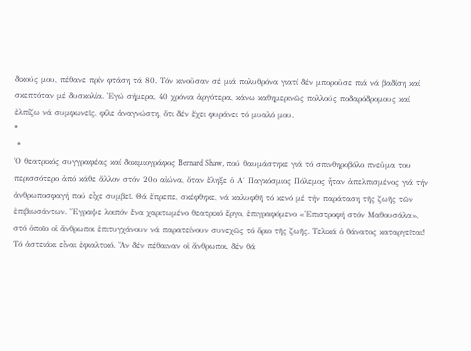δικούς μου, πέθανε πρίν φτάση τά 80. Τόν κινοῦσαν σέ μιά πολυθρόνα γιατί δέν μποροῦσε πιά νά βαδίση καί σκεπτόταν μέ δυσκολία. Ἐγώ σήμερα, 40 χρόνια ἀργότερα, κάνω καθημερινῶς πολλούς ποδαρόδρομους καί ἐλπίζω νά συμφωνεῖς, φίλε ἀναγνώστη, ὅτι δέν ἔχει φυράνει τό μυαλό μου.
*
 *
Ὁ θεατρικός συγγραφέας καί δοκιμιογράφος Bernard Shaw, πού θαυμάστηκε γιά τό σπινθηροβόλο πνεῦμα του περισσότερο ἀπό κάθε ἄλλον στόν 20ο αἰώνα, ὅταν ἔληξε ὁ Α΄ Παγκόσμιος Πόλεμος ἦταν ἀπελπισμένος γιά τήν ἀνθρωποσφαγή πού εἶχε συμβεῖ. Θά ἔπρεπε, σκέφθηκε, νά καλυφθῆ τό κενό μέ τήν παράταση τῆς ζωῆς τῶν ἐπιβιωσάντων. Ἔγραψε λοιπόν ἕνα χαριτωμένο θεατρικό ἔργο, ἐπιγραφόμενο «Ἐπιστροφή στόν Μαθουσάλα», στό ὁποῖο οἱ ἄνθρωποι ἐπιτυγχάνουν νά παρατείνουν συνεχῶς τό ὅριο τῆς ζωῆς. Τελικά ὁ θάνατος καταργεῖται!
Τό ἀστειάκι εἶναι ἐφιαλτικό. Ἄν δέν πέθαιναν οἱ ἄνθρωποι, δέν θά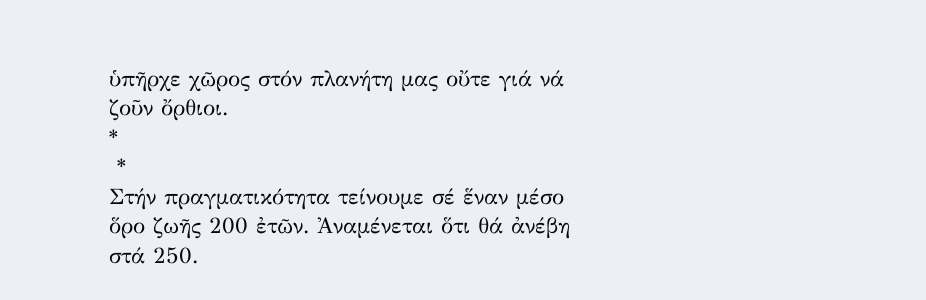ὑπῆρχε χῶρος στόν πλανήτη μας οὔτε γιά νά ζοῦν ὄρθιοι.
*
 *
Στήν πραγματικότητα τείνουμε σέ ἕναν μέσο ὅρο ζωῆς 200 ἐτῶν. Ἀναμένεται ὅτι θά ἀνέβη στά 250.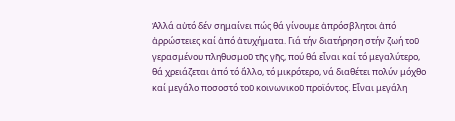Ἀλλά αὐτό δέν σημαίνει πώς θά γίνουμε ἀπρόσβλητοι ἀπό ἀρρώστειες καί ἀπό ἀτυχήματα. Γιά τήν διατήρηση στήν ζωή τοῦ γερασμένου πληθυσμοῦ τῆς γῆς, πού θά εἶναι καί τό μεγαλύτερο, θά χρειάζεται ἀπό τό ἄλλο, τό μικρότερο, νά διαθέτει πολύν μόχθο καί μεγάλο ποσοστό τοῦ κοινωνικοῦ προϊόντος. Εἶναι μεγάλη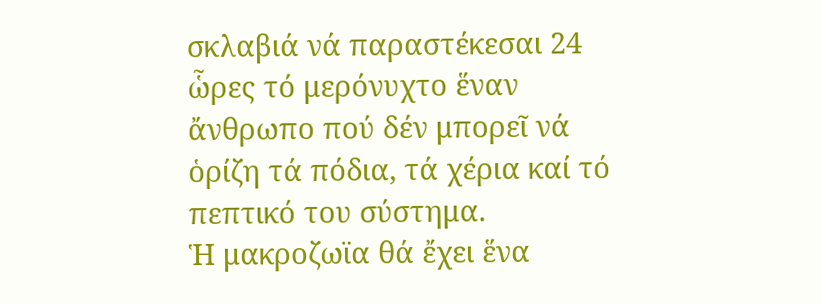σκλαβιά νά παραστέκεσαι 24 ὧρες τό μερόνυχτο ἕναν ἄνθρωπο πού δέν μπορεῖ νά ὁρίζη τά πόδια, τά χέρια καί τό πεπτικό του σύστημα.
Ἡ μακροζωϊα θά ἔχει ἕνα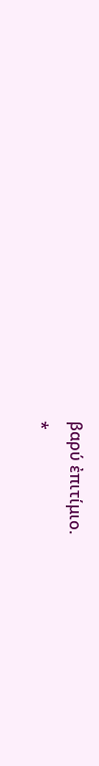βαρύ ἐπιτίμιο.
*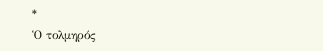*
Ὁ τολμηρός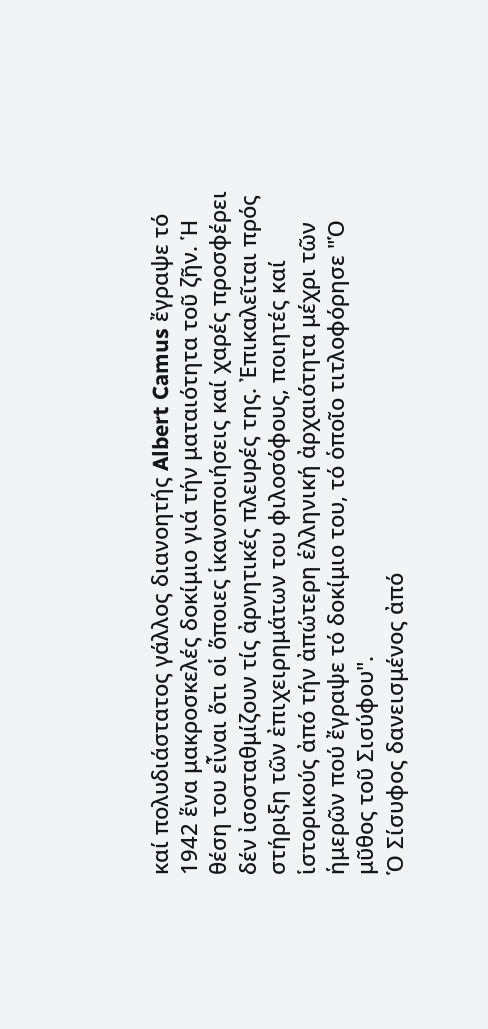καί πολυδιάστατος γάλλος διανοητής Albert Camus ἔγραψε τό 1942 ἕνα μακροσκελές δοκίμιο γιά τήν ματαιότητα τοῦ ζῆν. Ἡ θέση του εἶναι ὅτι οἱ ὅποιες ἱκανοποιήσεις καί χαρές προσφέρει δέν ἰσοσταθμίζουν τίς ἀρνητικές πλευρές της. Ἐπικαλεῖται πρός στήριξη τῶν ἐπιχειρημάτων του φιλοσόφους, ποιητές καί ἱστορικούς ἀπό τήν ἀπώτερη ἑλληνική ἀρχαιότητα μέχρι τῶν ἡμερῶν πού ἔγραψε τό δοκίμιο του, τό ὁποῖο τιτλοφόρησε "Ὁ μῦθος τοῦ Σισύφου".
Ὁ Σίσυφος δανεισμένος ἀπό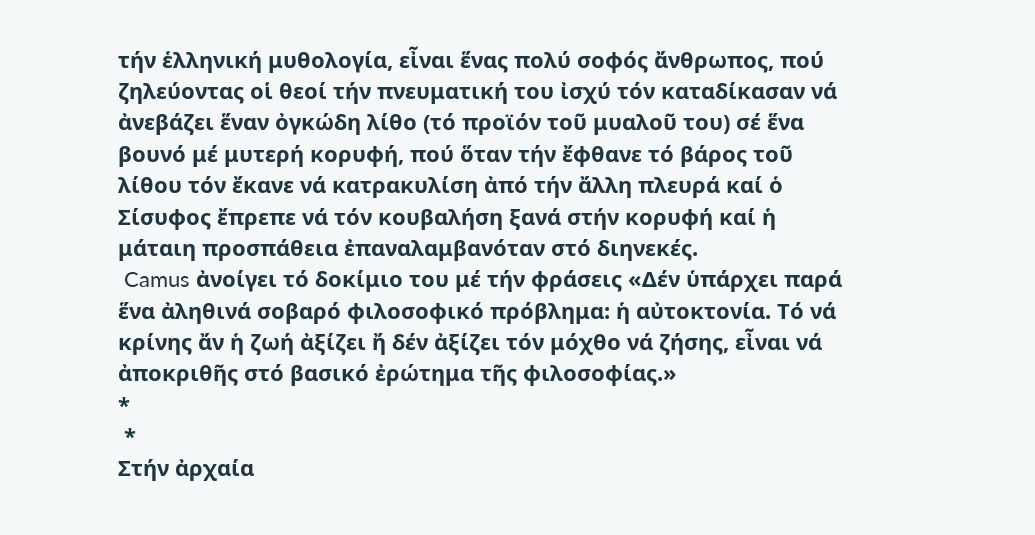τήν ἑλληνική μυθολογία, εἶναι ἕνας πολύ σοφός ἄνθρωπος, πού ζηλεύοντας οἱ θεοί τήν πνευματική του ἰσχύ τόν καταδίκασαν νά ἀνεβάζει ἕναν ὀγκώδη λίθο (τό προϊόν τοῦ μυαλοῦ του) σέ ἕνα βουνό μέ μυτερή κορυφή, πού ὅταν τήν ἔφθανε τό βάρος τοῦ λίθου τόν ἔκανε νά κατρακυλίση ἀπό τήν ἄλλη πλευρά καί ὁ Σίσυφος ἔπρεπε νά τόν κουβαλήση ξανά στήν κορυφή καί ἡ μάταιη προσπάθεια ἐπαναλαμβανόταν στό διηνεκές.
 Camus ἀνοίγει τό δοκίμιο του μέ τήν φράσεις «Δέν ὑπάρχει παρά ἕνα ἀληθινά σοβαρό φιλοσοφικό πρόβλημα: ἡ αὐτοκτονία. Τό νά κρίνης ἄν ἡ ζωή ἀξίζει ἤ δέν ἀξίζει τόν μόχθο νά ζήσης, εἶναι νά ἀποκριθῆς στό βασικό ἐρώτημα τῆς φιλοσοφίας.»
*
 *
Στήν ἀρχαία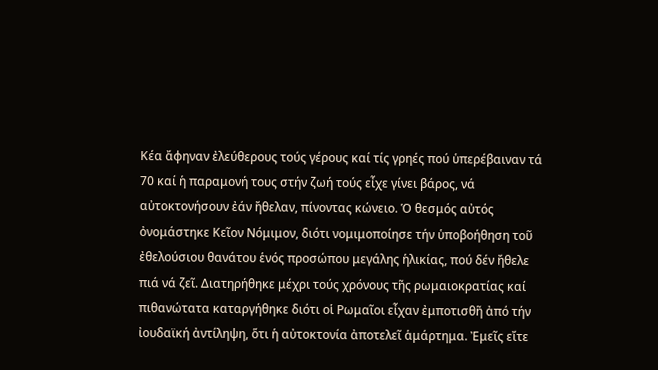Κέα ἄφηναν ἐλεύθερους τούς γέρους καί τίς γρηές πού ὑπερέβαιναν τά 70 καί ἡ παραμονή τους στήν ζωή τούς εἶχε γίνει βάρος, νά αὐτοκτονήσουν ἐάν ἤθελαν, πίνοντας κώνειο. Ὁ θεσμός αὐτός ὀνομάστηκε Κεῖον Νόμιμον, διότι νομιμοποίησε τήν ὑποβοήθηση τοῦ ἐθελούσιου θανάτου ἑνός προσώπου μεγάλης ἡλικίας, πού δέν ἤθελε πιά νά ζεῖ. Διατηρήθηκε μέχρι τούς χρόνους τῆς ρωμαιοκρατίας καί πιθανώτατα καταργήθηκε διότι οἱ Ρωμαῖοι εἶχαν ἐμποτισθῆ ἀπό τήν ἰουδαϊκή ἀντίληψη, ὅτι ἡ αὐτοκτονία ἀποτελεῖ ἁμάρτημα. Ἐμεῖς εἴτε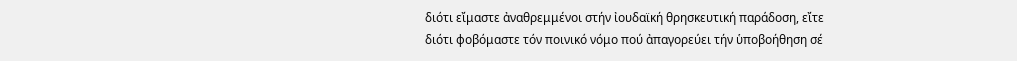διότι εἴμαστε ἀναθρεμμένοι στήν ἰουδαϊκή θρησκευτική παράδοση, εἴτε διότι φοβόμαστε τόν ποινικό νόμο πού ἀπαγορεύει τήν ὑποβοήθηση σέ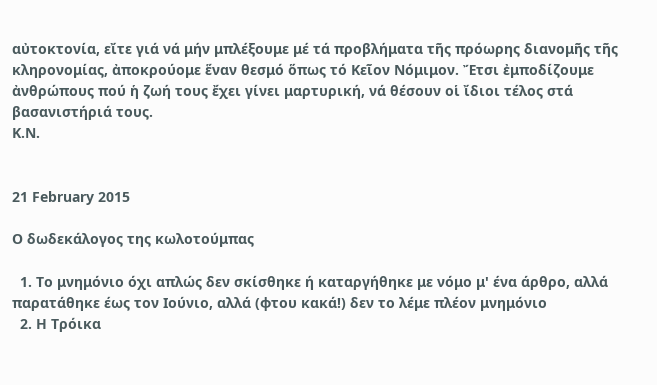αὐτοκτονία, εἴτε γιά νά μήν μπλέξουμε μέ τά προβλήματα τῆς πρόωρης διανομῆς τῆς κληρονομίας, ἀποκρούομε ἕναν θεσμό ὅπως τό Κεῖον Νόμιμον. Ἔτσι ἐμποδίζουμε ἀνθρώπους πού ἡ ζωή τους ἔχει γίνει μαρτυρική, νά θέσουν οἱ ἴδιοι τέλος στά βασανιστήριά τους.
Κ.Ν.


21 February 2015

Ο δωδεκάλογος της κωλοτούμπας

  1. Το μνημόνιο όχι απλώς δεν σκίσθηκε ή καταργήθηκε με νόμο μ' ένα άρθρο, αλλά παρατάθηκε έως τον Ιούνιο, αλλά (φτου κακά!) δεν το λέμε πλέον μνημόνιο
  2. Η Τρόικα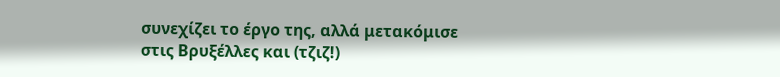συνεχίζει το έργο της, αλλά μετακόμισε στις Βρυξέλλες και (τζιζ!)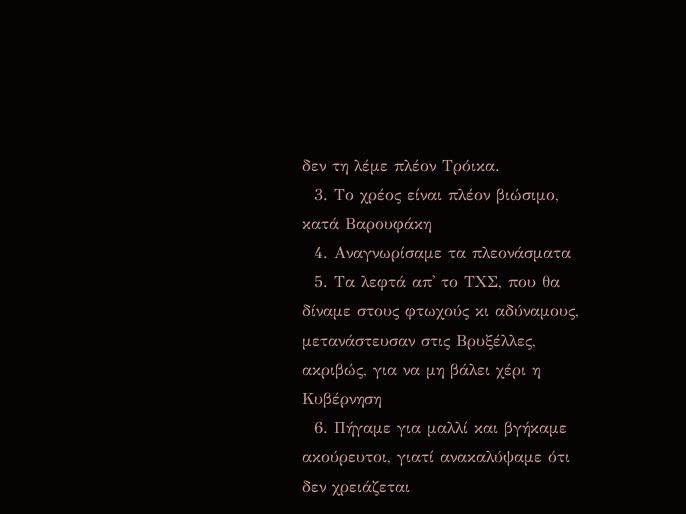δεν τη λέμε πλέον Τρόικα.
  3. Το χρέος είναι πλέον βιώσιμο, κατά Βαρουφάκη
  4. Αναγνωρίσαμε τα πλεονάσματα
  5. Τα λεφτά απ' το ΤΧΣ, που θα δίναμε στους φτωχούς κι αδύναμους, μετανάστευσαν στις Βρυξέλλες, ακριβώς, για να μη βάλει χέρι η Κυβέρνηση
  6. Πήγαμε για μαλλί και βγήκαμε ακούρευτοι, γιατί ανακαλύψαμε ότι δεν χρειάζεται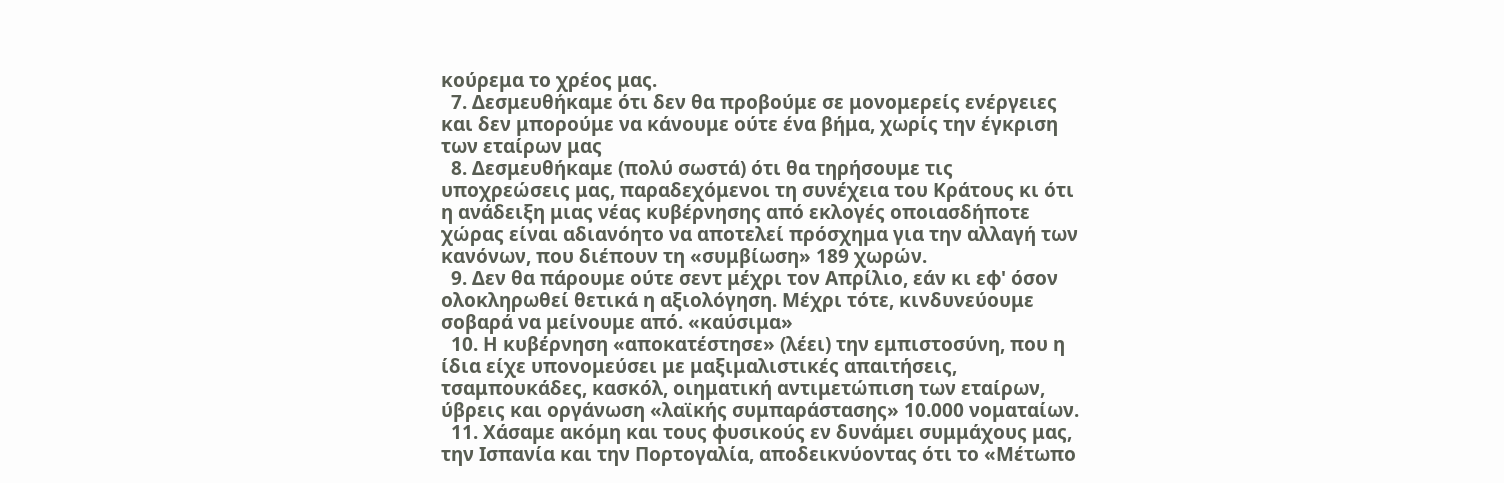κούρεμα το χρέος μας.
  7. Δεσμευθήκαμε ότι δεν θα προβούμε σε μονομερείς ενέργειες και δεν μπορούμε να κάνουμε ούτε ένα βήμα, χωρίς την έγκριση των εταίρων μας
  8. Δεσμευθήκαμε (πολύ σωστά) ότι θα τηρήσουμε τις υποχρεώσεις μας, παραδεχόμενοι τη συνέχεια του Κράτους κι ότι η ανάδειξη μιας νέας κυβέρνησης από εκλογές οποιασδήποτε χώρας είναι αδιανόητο να αποτελεί πρόσχημα για την αλλαγή των κανόνων, που διέπουν τη «συμβίωση» 189 χωρών.
  9. Δεν θα πάρουμε ούτε σεντ μέχρι τον Απρίλιο, εάν κι εφ' όσον ολοκληρωθεί θετικά η αξιολόγηση. Μέχρι τότε, κινδυνεύουμε σοβαρά να μείνουμε από. «καύσιμα»
  10. Η κυβέρνηση «αποκατέστησε» (λέει) την εμπιστοσύνη, που η ίδια είχε υπονομεύσει με μαξιμαλιστικές απαιτήσεις, τσαμπουκάδες, κασκόλ, οιηματική αντιμετώπιση των εταίρων, ύβρεις και οργάνωση «λαϊκής συμπαράστασης» 10.000 νοματαίων.
  11. Χάσαμε ακόμη και τους φυσικούς εν δυνάμει συμμάχους μας, την Ισπανία και την Πορτογαλία, αποδεικνύοντας ότι το «Μέτωπο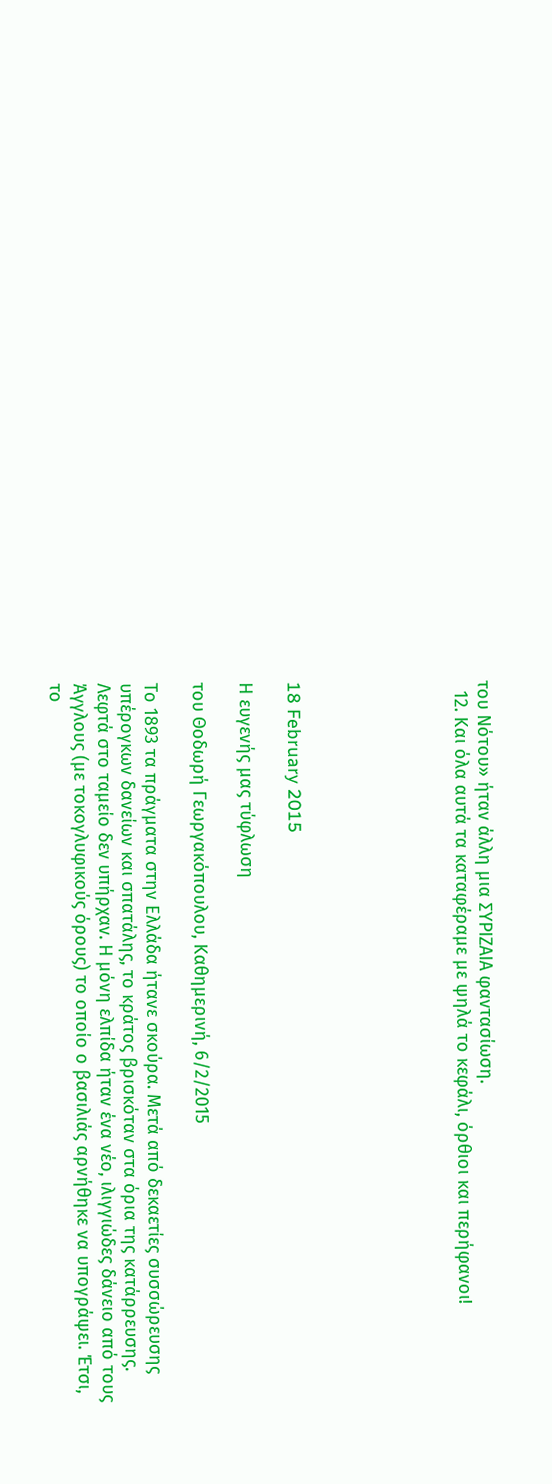του Νότου» ήταν άλλη μια ΣΥΡΙΖΑΙΑ φαντασίωση.
  12. Και όλα αυτά τα καταφέραμε με ψηλά το κεφάλι, όρθιοι και περήφανοι!






18 February 2015

Η ευγενής μας τύφλωση

του Θοδωρή Γεωργακόπουλου, Καθημερινή, 6/2/2015

Το 1893 τα πράγματα στην Ελλάδα ήτανε σκούρα. Μετά από δεκαετίες συσσώρευσης υπέρογκων δανείων και σπατάλης, το κράτος βρισκόταν στα όρια της κατάρρευσης. Λεφτά στο ταμείο δεν υπήρχαν. Η μόνη ελπίδα ήταν ένα νέο, ιλιγγιώδες δάνειο από τους Άγγλους (με τοκογλυφικούς όρους) το οποίο ο βασιλιάς αρνήθηκε να υπογράψει. Έτσι, το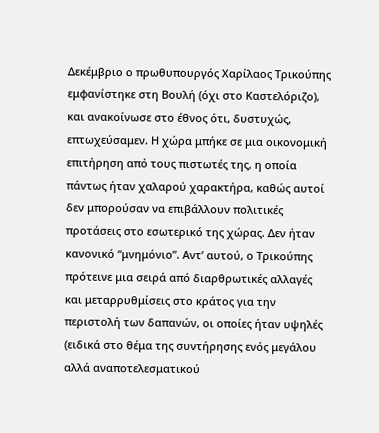Δεκέμβριο ο πρωθυπουργός Χαρίλαος Τρικούπης εμφανίστηκε στη Βουλή (όχι στο Καστελόριζο), και ανακοίνωσε στο έθνος ότι, δυστυχώς, επτωχεύσαμεν. Η χώρα μπήκε σε μια οικονομική επιτήρηση από τους πιστωτές της, η οποία πάντως ήταν χαλαρού χαρακτήρα, καθώς αυτοί δεν μπορούσαν να επιβάλλουν πολιτικές προτάσεις στο εσωτερικό της χώρας. Δεν ήταν κανονικό “μνημόνιο”. Αντ’ αυτού, ο Τρικούπης πρότεινε μια σειρά από διαρθρωτικές αλλαγές και μεταρρυθμίσεις στο κράτος για την περιστολή των δαπανών, οι οποίες ήταν υψηλές (ειδικά στο θέμα της συντήρησης ενός μεγάλου αλλά αναποτελεσματικού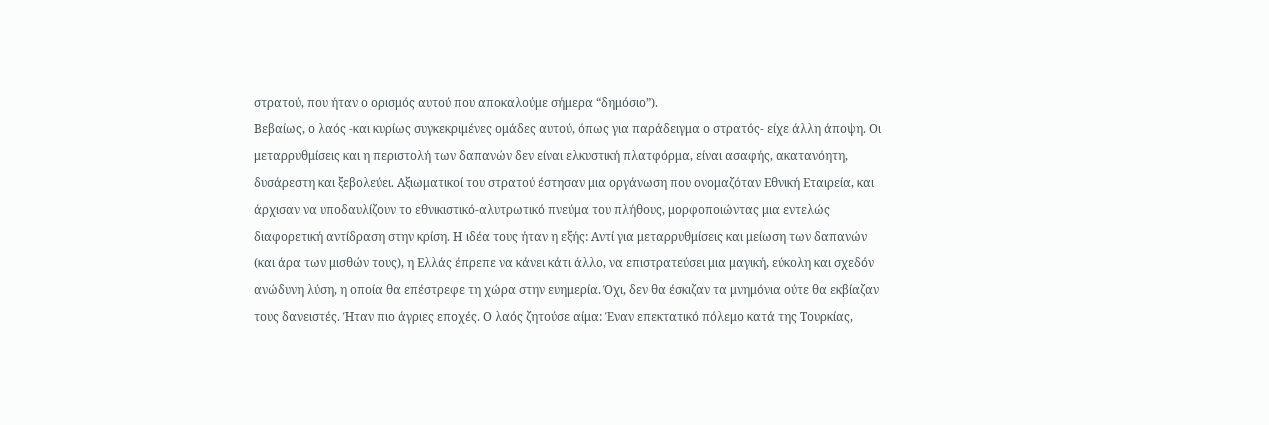στρατού, που ήταν ο ορισμός αυτού που αποκαλούμε σήμερα “δημόσιο”).
Βεβαίως, ο λαός -και κυρίως συγκεκριμένες ομάδες αυτού, όπως για παράδειγμα ο στρατός- είχε άλλη άποψη. Οι μεταρρυθμίσεις και η περιστολή των δαπανών δεν είναι ελκυστική πλατφόρμα, είναι ασαφής, ακατανόητη, δυσάρεστη και ξεβολεύει. Αξιωματικοί του στρατού έστησαν μια οργάνωση που ονομαζόταν Εθνική Εταιρεία, και άρχισαν να υποδαυλίζουν το εθνικιστικό-αλυτρωτικό πνεύμα του πλήθους, μορφοποιώντας μια εντελώς διαφορετική αντίδραση στην κρίση. Η ιδέα τους ήταν η εξής: Αντί για μεταρρυθμίσεις και μείωση των δαπανών (και άρα των μισθών τους), η Ελλάς έπρεπε να κάνει κάτι άλλο, να επιστρατεύσει μια μαγική, εύκολη και σχεδόν ανώδυνη λύση, η οποία θα επέστρεφε τη χώρα στην ευημερία. Όχι, δεν θα έσκιζαν τα μνημόνια ούτε θα εκβίαζαν τους δανειστές. Ήταν πιο άγριες εποχές. Ο λαός ζητούσε αίμα: Έναν επεκτατικό πόλεμο κατά της Τουρκίας,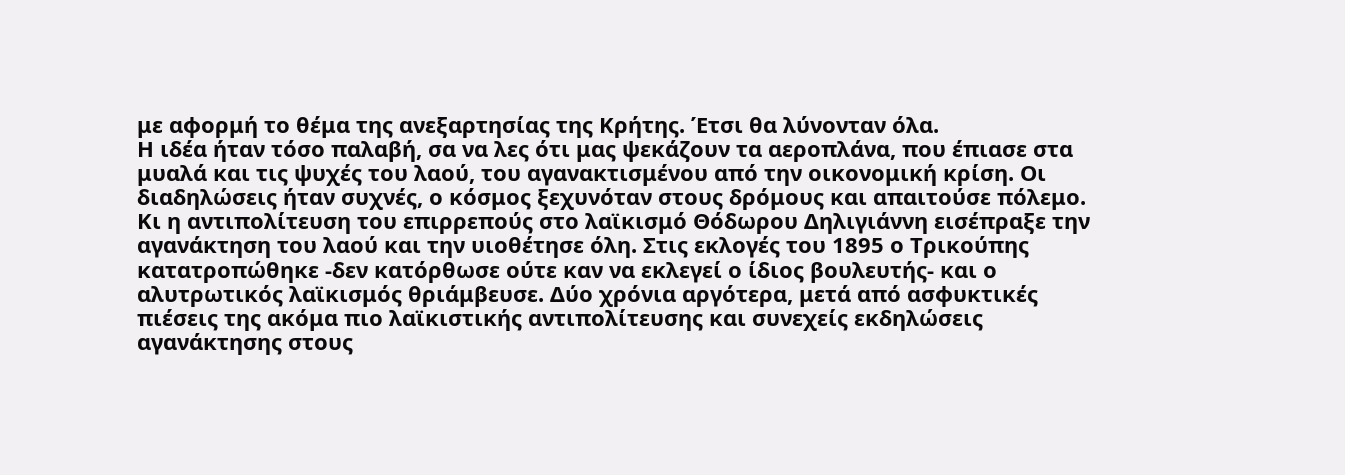με αφορμή το θέμα της ανεξαρτησίας της Κρήτης. Έτσι θα λύνονταν όλα.
Η ιδέα ήταν τόσο παλαβή, σα να λες ότι μας ψεκάζουν τα αεροπλάνα, που έπιασε στα μυαλά και τις ψυχές του λαού, του αγανακτισμένου από την οικονομική κρίση. Οι διαδηλώσεις ήταν συχνές, ο κόσμος ξεχυνόταν στους δρόμους και απαιτούσε πόλεμο. Κι η αντιπολίτευση του επιρρεπούς στο λαϊκισμό Θόδωρου Δηλιγιάννη εισέπραξε την αγανάκτηση του λαού και την υιοθέτησε όλη. Στις εκλογές του 1895 ο Τρικούπης κατατροπώθηκε -δεν κατόρθωσε ούτε καν να εκλεγεί ο ίδιος βουλευτής- και ο αλυτρωτικός λαϊκισμός θριάμβευσε. Δύο χρόνια αργότερα, μετά από ασφυκτικές πιέσεις της ακόμα πιο λαϊκιστικής αντιπολίτευσης και συνεχείς εκδηλώσεις αγανάκτησης στους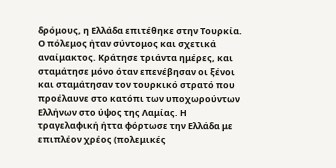δρόμους, η Ελλάδα επιτέθηκε στην Τουρκία.
Ο πόλεμος ήταν σύντομος και σχετικά αναίμακτος. Κράτησε τριάντα ημέρες, και σταμάτησε μόνο όταν επενέβησαν οι ξένοι και σταμάτησαν τον τουρκικό στρατό που προέλαυνε στο κατόπι των υποχωρούντων Ελλήνων στο ύψος της Λαμίας. Η τραγελαφική ήττα φόρτωσε την Ελλάδα με επιπλέον χρέος (πολεμικές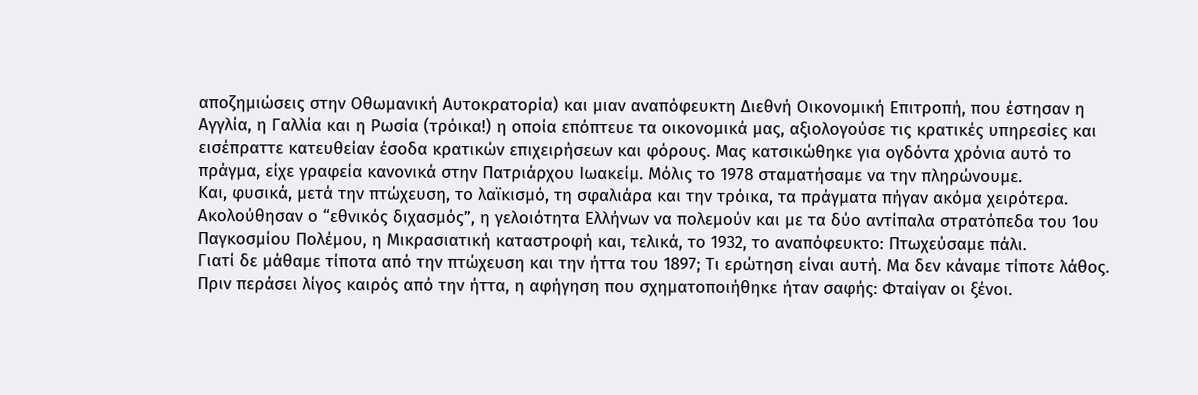αποζημιώσεις στην Οθωμανική Αυτοκρατορία) και μιαν αναπόφευκτη Διεθνή Οικονομική Επιτροπή, που έστησαν η Αγγλία, η Γαλλία και η Ρωσία (τρόικα!) η οποία επόπτευε τα οικονομικά μας, αξιολογούσε τις κρατικές υπηρεσίες και εισέπραττε κατευθείαν έσοδα κρατικών επιχειρήσεων και φόρους. Μας κατσικώθηκε για ογδόντα χρόνια αυτό το πράγμα, είχε γραφεία κανονικά στην Πατριάρχου Ιωακείμ. Μόλις το 1978 σταματήσαμε να την πληρώνουμε.
Και, φυσικά, μετά την πτώχευση, το λαϊκισμό, τη σφαλιάρα και την τρόικα, τα πράγματα πήγαν ακόμα χειρότερα. Ακολούθησαν ο “εθνικός διχασμός”, η γελοιότητα Ελλήνων να πολεμούν και με τα δύο αντίπαλα στρατόπεδα του 1ου Παγκοσμίου Πολέμου, η Μικρασιατική καταστροφή και, τελικά, το 1932, το αναπόφευκτο: Πτωχεύσαμε πάλι.
Γιατί δε μάθαμε τίποτα από την πτώχευση και την ήττα του 1897; Τι ερώτηση είναι αυτή. Μα δεν κάναμε τίποτε λάθος. Πριν περάσει λίγος καιρός από την ήττα, η αφήγηση που σχηματοποιήθηκε ήταν σαφής: Φταίγαν οι ξένοι.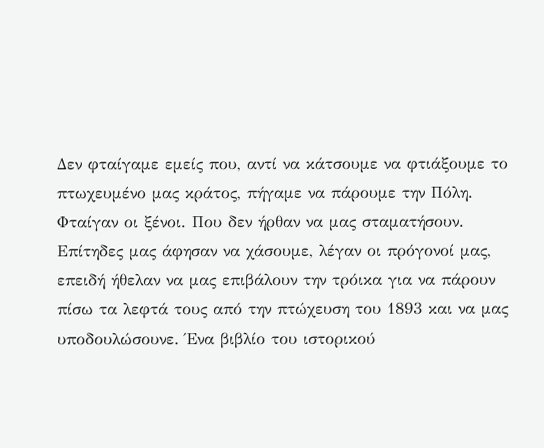Δεν φταίγαμε εμείς που, αντί να κάτσουμε να φτιάξουμε το πτωχευμένο μας κράτος, πήγαμε να πάρουμε την Πόλη. Φταίγαν οι ξένοι. Που δεν ήρθαν να μας σταματήσουν. Επίτηδες μας άφησαν να χάσουμε, λέγαν οι πρόγονοί μας, επειδή ήθελαν να μας επιβάλουν την τρόικα για να πάρουν πίσω τα λεφτά τους από την πτώχευση του 1893 και να μας υποδουλώσουνε. Ένα βιβλίο του ιστορικού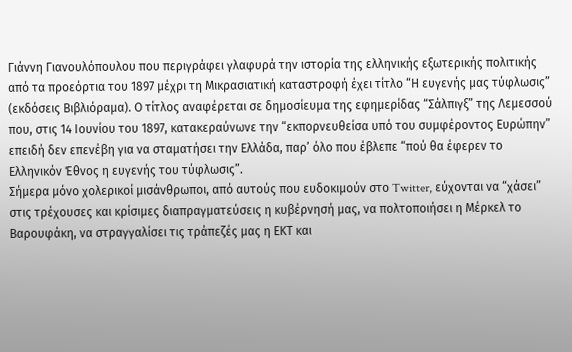Γιάννη Γιανουλόπουλου που περιγράφει γλαφυρά την ιστορία της ελληνικής εξωτερικής πολιτικής από τα προεόρτια του 1897 μέχρι τη Μικρασιατική καταστροφή έχει τίτλο “Η ευγενής μας τύφλωσις” (εκδόσεις Βιβλιόραμα). Ο τίτλος αναφέρεται σε δημοσίευμα της εφημερίδας “Σάλπιγξ” της Λεμεσσού που, στις 14 Ιουνίου του 1897, κατακεραύνωνε την “εκπορνευθείσα υπό του συμφέροντος Ευρώπην” επειδή δεν επενέβη για να σταματήσει την Ελλάδα, παρ’ όλο που έβλεπε “πού θα έφερεν το Ελληνικόν Έθνος η ευγενής του τύφλωσις”.
Σήμερα μόνο χολερικοί μισάνθρωποι, από αυτούς που ευδοκιμούν στο Twitter, εύχονται να “χάσει” στις τρέχουσες και κρίσιμες διαπραγματεύσεις η κυβέρνησή μας, να πολτοποιήσει η Μέρκελ το Βαρουφάκη, να στραγγαλίσει τις τράπεζές μας η ΕΚΤ και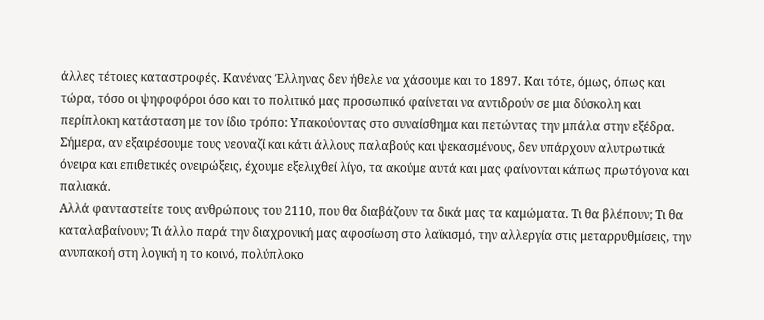άλλες τέτοιες καταστροφές. Κανένας Έλληνας δεν ήθελε να χάσουμε και το 1897. Και τότε, όμως, όπως και τώρα, τόσο οι ψηφοφόροι όσο και το πολιτικό μας προσωπικό φαίνεται να αντιδρούν σε μια δύσκολη και περίπλοκη κατάσταση με τον ίδιο τρόπο: Υπακούοντας στο συναίσθημα και πετώντας την μπάλα στην εξέδρα. Σήμερα, αν εξαιρέσουμε τους νεοναζί και κάτι άλλους παλαβούς και ψεκασμένους, δεν υπάρχουν αλυτρωτικά όνειρα και επιθετικές ονειρώξεις, έχουμε εξελιχθεί λίγο, τα ακούμε αυτά και μας φαίνονται κάπως πρωτόγονα και παλιακά.
Αλλά φανταστείτε τους ανθρώπους του 2110, που θα διαβάζουν τα δικά μας τα καμώματα. Τι θα βλέπουν; Τι θα καταλαβαίνουν; Τι άλλο παρά την διαχρονική μας αφοσίωση στο λαϊκισμό, την αλλεργία στις μεταρρυθμίσεις, την ανυπακοή στη λογική η το κοινό, πολύπλοκο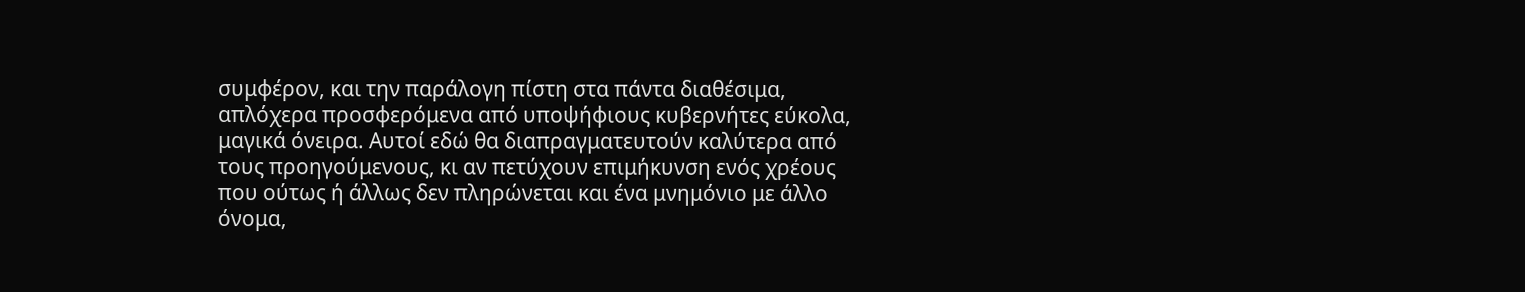συμφέρον, και την παράλογη πίστη στα πάντα διαθέσιμα, απλόχερα προσφερόμενα από υποψήφιους κυβερνήτες εύκολα, μαγικά όνειρα. Αυτοί εδώ θα διαπραγματευτούν καλύτερα από τους προηγούμενους, κι αν πετύχουν επιμήκυνση ενός χρέους που ούτως ή άλλως δεν πληρώνεται και ένα μνημόνιο με άλλο όνομα,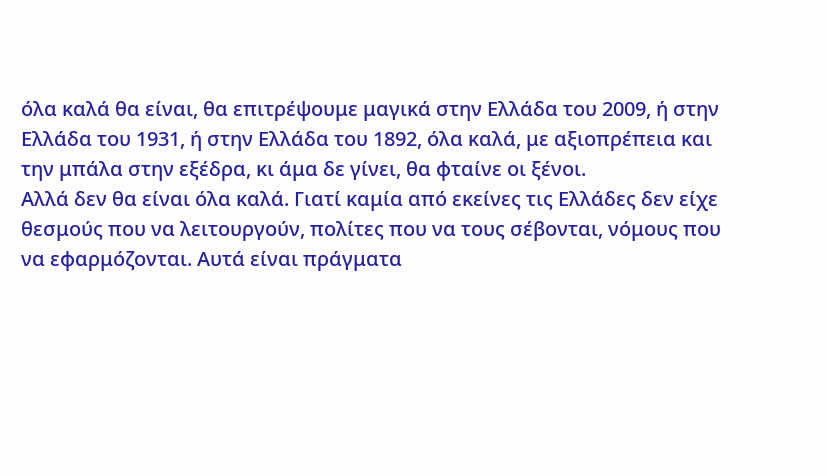όλα καλά θα είναι, θα επιτρέψουμε μαγικά στην Ελλάδα του 2009, ή στην Ελλάδα του 1931, ή στην Ελλάδα του 1892, όλα καλά, με αξιοπρέπεια και την μπάλα στην εξέδρα, κι άμα δε γίνει, θα φταίνε οι ξένοι.
Αλλά δεν θα είναι όλα καλά. Γιατί καμία από εκείνες τις Ελλάδες δεν είχε θεσμούς που να λειτουργούν, πολίτες που να τους σέβονται, νόμους που να εφαρμόζονται. Αυτά είναι πράγματα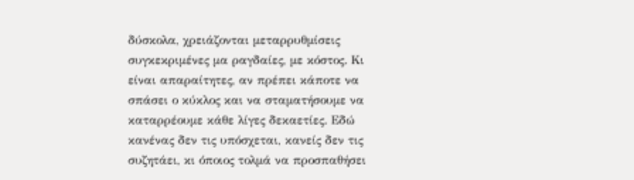δύσκολα, χρειάζονται μεταρρυθμίσεις συγκεκριμένες μα ραγδαίες, με κόστος. Κι είναι απαραίτητες, αν πρέπει κάποτε να σπάσει ο κύκλος και να σταματήσουμε να καταρρέουμε κάθε λίγες δεκαετίες. Εδώ κανένας δεν τις υπόσχεται, κανείς δεν τις συζητάει, κι όποιος τολμά να προσπαθήσει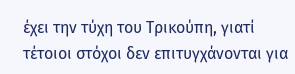έχει την τύχη του Τρικούπη, γιατί τέτοιοι στόχοι δεν επιτυγχάνονται για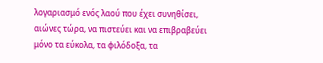λογαριασμό ενός λαού που έχει συνηθίσει, αιώνες τώρα, να πιστεύει και να επιβραβεύει μόνο τα εύκολα, τα φιλόδοξα, τα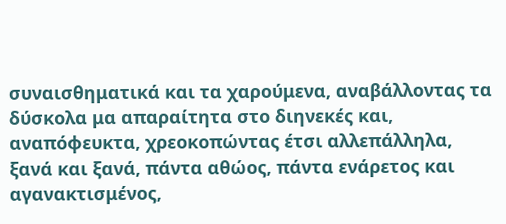συναισθηματικά και τα χαρούμενα, αναβάλλοντας τα δύσκολα μα απαραίτητα στο διηνεκές και, αναπόφευκτα, χρεοκοπώντας έτσι αλλεπάλληλα, ξανά και ξανά, πάντα αθώος, πάντα ενάρετος και αγανακτισμένος,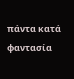πάντα κατά φαντασία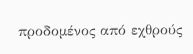προδομένος από εχθρούς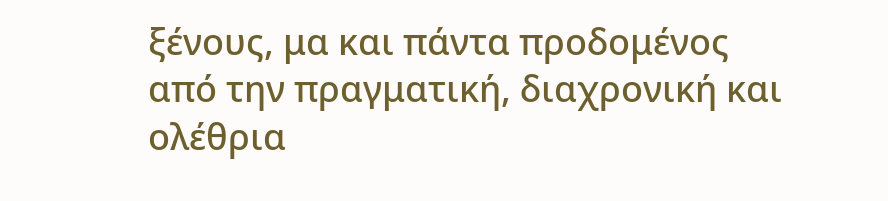ξένους, μα και πάντα προδομένος από την πραγματική, διαχρονική και ολέθρια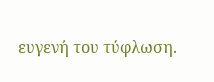ευγενή του τύφλωση.